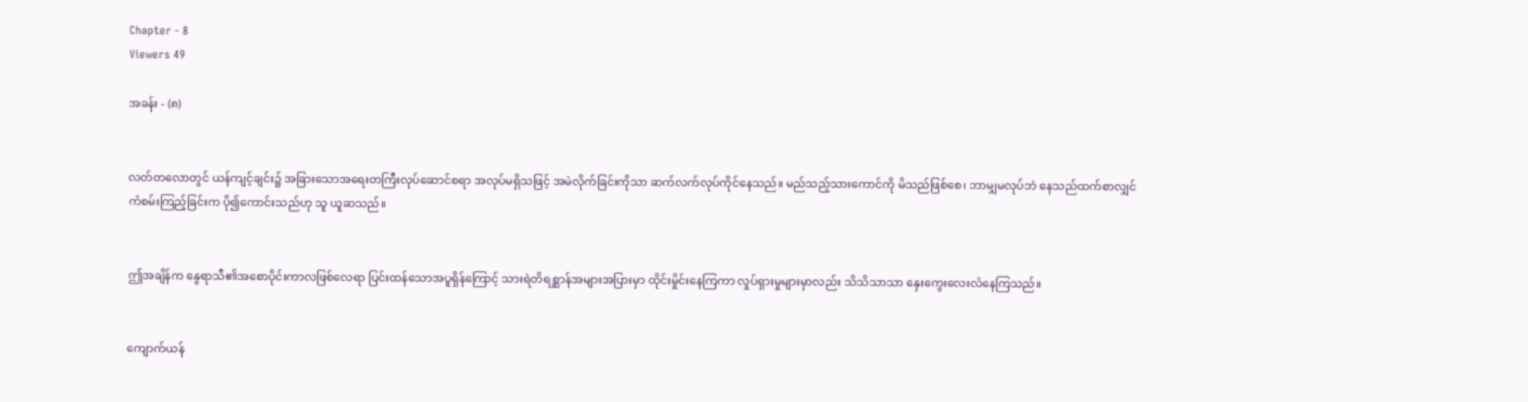Chapter - 8
Viewers 49

အခန်း - (၈)


လတ်တလောတွင် ယန်ကျင့်ချင်း၌ အခြား‌သောအရေးတကြီးလုပ်ဆောင်စရာ အလုပ်မရှိသဖြင့် အမဲလိုက်ခြင်းကိုသာ ဆက်လက်လုပ်ကိုင်နေသည်။ မည်သည့်သားကောင်ကို မိသည်ဖြစ်စေ၊ ဘာမျှမလုပ်ဘဲ နေသည်ထက်စာလျှင် ကံစမ်းကြည့်ခြင်းက ပို၍ကောင်းသည်ဟု သူ ယူဆသည်။


ဤအချိန်က နွေရာသီ၏အစောပိုင်းကာလဖြစ်လေရာ ပြင်းထန်သောအပူရှိန်ကြောင့် သားရဲတိရစ္ဆာန်အများအပြားမှာ ထိုင်းမှိုင်းနေကြကာ လှုပ်ရှားမှုများမှာလည်း သိသိသာသာ နှေးကွေးလေးလံနေကြသည်။


ကျောက်ယန်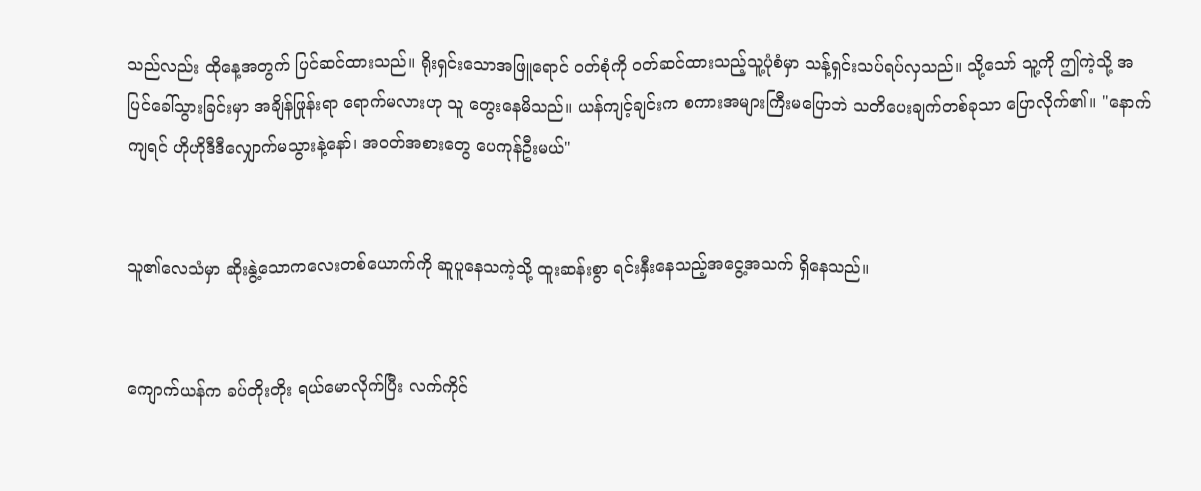သည်လည်း ထိုနေ့အတွက် ပြင်ဆင်ထားသည်။ ရိုးရှင်းသောအဖြူရောင် ဝတ်စုံကို ဝတ်ဆင်ထားသည့်သူ့ပုံစံမှာ သန့်ရှင်းသပ်ရပ်လှသည်။ သို့သော် သူ့ကို ဤကဲ့သို့ အပြင်ခေါ်သွားခြင်းမှာ အချိန်ဖြုန်းရာ ရောက်မလားဟု သူ တွေးနေမိသည်။ ယန်ကျင့်ချင်းက စကားအများကြီးမပြောဘဲ သတိပေးချက်တစ်ခုသာ ပြောလိုက်၏။ "နောက်ကျရင် ဟိုဟိုဒီဒီလျှောက်မသွားနဲ့နော်၊ အဝတ်အစားတွေ ပေကုန်ဦးမယ်"


သူ၏လေသံမှာ ဆိုးနွဲ့သောကလေးတစ်ယောက်ကို ဆူပူနေသကဲ့သို့ ထူးဆန်းစွာ ရင်းနှီးနေသည့်အငွေ့အသက် ရှိနေသည်။


ကျောက်ယန်က ခပ်တိုးတိုး ရယ်မောလိုက်ပြီး လက်ကိုင်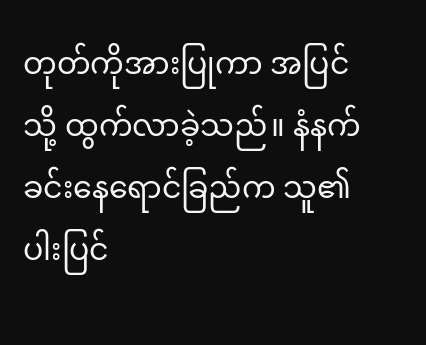တုတ်ကိုအားပြုကာ အပြင်သို့ ထွက်လာခဲ့သည်။ နံနက်ခင်းနေရောင်ခြည်က သူ၏ ပါးပြင်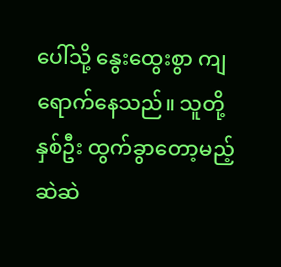ပေါ်သို့ နွေးထွေးစွာ ကျရောက်နေသည်။ သူတို့နှစ်ဦး ထွက်ခွာတော့မည့်ဆဲဆဲ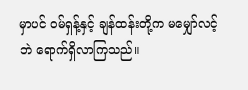မှာပင် ဝမ်ရှန့်နှင့် ချန်ထန်းတို့က မမျှော်လင့်ဘဲ ရောက်ရှိလာကြသည်။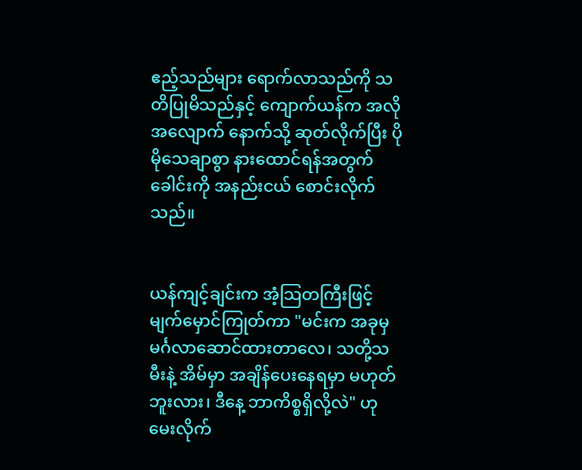ဧည့်သည်များ ရောက်လာသည်ကို သတိပြုမိသည်နှင့် ကျောက်ယန်က အလိုအလျောက် နောက်သို့ ဆုတ်လိုက်ပြီး ပိုမိုသေချာစွာ နားထောင်ရန်အတွက် ခေါင်းကို အနည်းငယ် စောင်းလိုက်သည်။


ယန်ကျင့်ချင်းက အံ့သြတကြီးဖြင့် မျက်မှောင်ကြုတ်ကာ "မင်းက အခုမှ မင်္ဂလာဆောင်ထားတာလေ၊ သတို့သမီးနဲ့ အိမ်မှာ အချိန်ပေးနေရမှာ မဟုတ်ဘူးလား၊ ဒီနေ့ ဘာကိစ္စရှိလို့လဲ" ဟု မေးလိုက်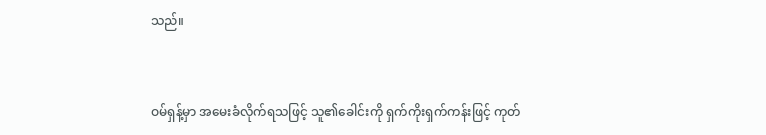သည်။


ဝမ်ရှန့်မှာ အမေးခံလိုက်ရသဖြင့် သူ၏ခေါင်းကို ရှက်ကိုးရှက်ကန်းဖြင့် ကုတ်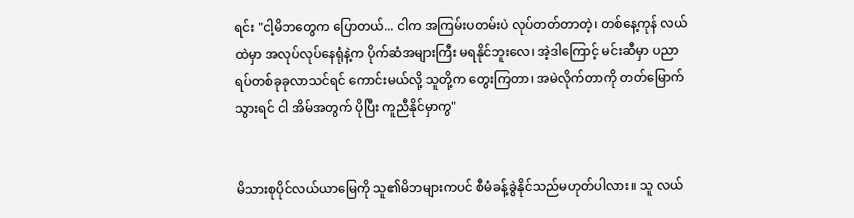ရင်း "ငါ့မိဘတွေက ပြောတယ်... ငါက အကြမ်းပတမ်းပဲ လုပ်တတ်တာတဲ့၊ တစ်နေ့ကုန် လယ်ထဲမှာ အလုပ်လုပ်နေရုံနဲ့က ပိုက်ဆံအများကြီး မရနိုင်ဘူးလေ၊ အဲ့ဒါကြောင့် မင်းဆီမှာ ပညာရပ်တစ်ခုခုလာသင်ရင် ကောင်းမယ်လို့ သူတို့က တွေးကြတာ၊ အမဲလိုက်တာကို တတ်မြောက်သွားရင် ငါ အိမ်အတွက် ပိုပြီး ကူညီနိုင်မှာကွ"


မိသားစုပိုင်လယ်ယာမြေကို သူ၏မိဘများကပင် စီမံခန့်ခွဲနိုင်သည်မဟုတ်ပါလား။ သူ လယ်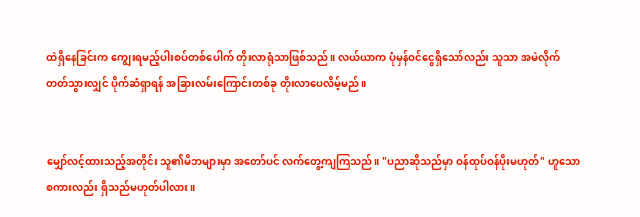ထဲရှိနေခြင်းက ကျွေးရမည့်ပါးစပ်တစ်ပေါက် တိုးလာရုံသာဖြစ်သည်။ လယ်ယာက ပုံမှန်ဝင်ငွေရှိသော်လည်း သူသာ အမဲလိုက်တတ်သွားလျှင် ပိုက်ဆံရှာရန် အခြားလမ်းကြောင်းတစ်ခု တိုးလာပေလိမ့်မည်။


မျှော်လင့်ထားသည့်အတိုင်း သူ၏မိဘများမှာ အတော်ပင် လက်တွေ့ကျကြသည်။ "ပညာဆိုသည်မှာ ဝန်ထုပ်ဝန်ပိုးမဟုတ်" ဟူသော စကားလည်း ရှိသည်မဟုတ်ပါလား။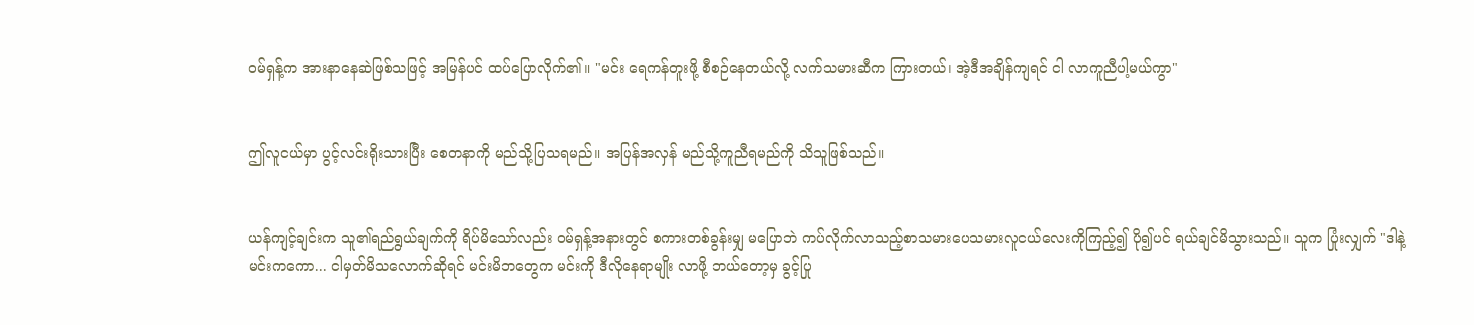ဝမ်ရှန့်က အားနာနေဆဲဖြစ်သဖြင့် အမြန်ပင် ထပ်ပြောလိုက်၏။ "မင်း ရေကန်တူးဖို့ စီစဉ်နေတယ်လို့ လက်သမားဆီက ကြားတယ်၊ အဲ့ဒီအချိန်ကျရင် ငါ လာကူညီပါ့မယ်ကွာ"


ဤလူငယ်မှာ ပွင့်လင်းရိုးသားပြီး စေတနာကို မည်သို့ပြသရမည်။ အပြန်အလှန် မည်သို့ကူညီရမည်ကို သိသူဖြစ်သည်။


ယန်ကျင့်ချင်းက သူ၏ရည်ရွယ်ချက်ကို ရိပ်မိသော်လည်း ဝမ်ရှန့်အနားတွင် စကားတစ်ခွန်းမျှ မပြောဘဲ ကပ်လိုက်လာသည့်စာသမားပေသမားလူငယ်လေးကိုကြည့်၍ ပို၍ပင် ရယ်ချင်မိသွားသည်။ သူက ပြုံးလျှက် "ဒါနဲ့ မင်းကကော... ငါမှတ်မိသလောက်ဆိုရင် မင်းမိဘတွေက မင်းကို ဒီလိုနေရာမျိုး လာဖို့ ဘယ်တော့မှ ခွင့်ပြု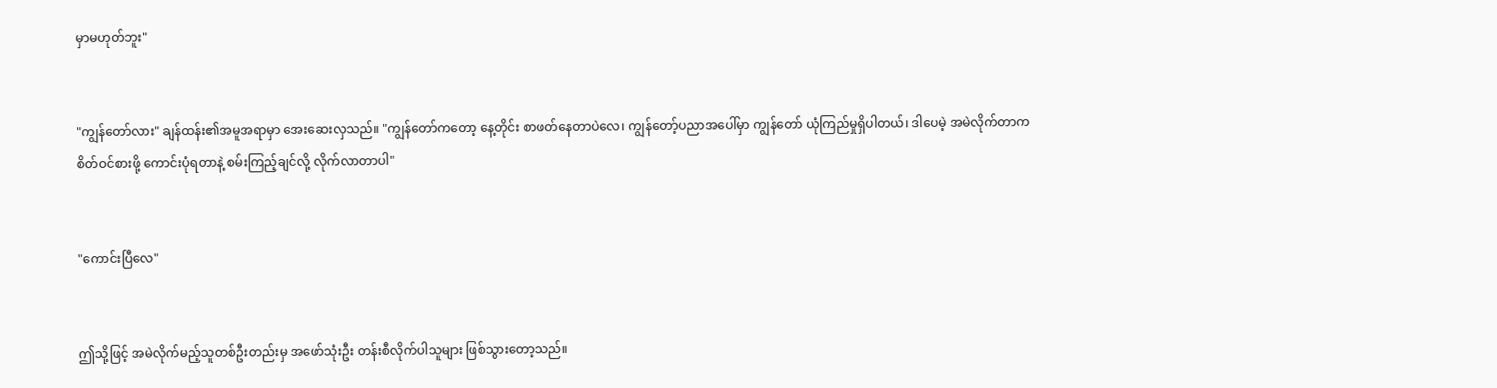မှာမဟုတ်ဘူး"


"ကျွန်တော်လား" ချန်ထန်း၏အမူအရာမှာ အေးဆေးလှသည်။ "ကျွန်တော်ကတော့ နေ့တိုင်း စာဖတ်နေတာပဲလေ၊ ကျွန်တော့်ပညာအပေါ်မှာ ကျွန်တော် ယုံကြည်မှုရှိပါတယ်၊ ဒါပေမဲ့ အမဲလိုက်တာက စိတ်ဝင်စားဖို့ ကောင်းပုံရတာနဲ့ စမ်းကြည့်ချင်လို့ လိုက်လာတာပါ"


"ကောင်းပြီလေ"


ဤသို့ဖြင့် အမဲလိုက်မည့်သူတစ်ဦးတည်းမှ အဖော်သုံးဦး တန်းစီလိုက်ပါသူများ ဖြစ်သွားတော့သည်။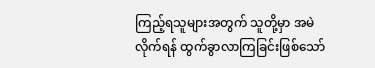ကြည့်ရသူများအတွက် သူတို့မှာ အမဲလိုက်ရန် ထွက်ခွာလာကြခြင်းဖြစ်သော်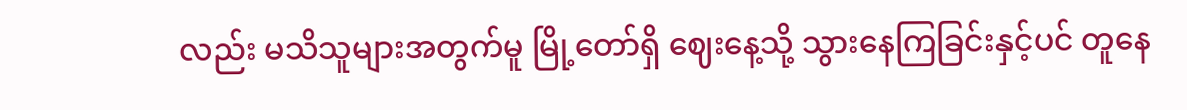လည်း မသိသူများအတွက်မူ မြို့တော်ရှိ ဈေးနေ့သို့ သွားနေကြခြင်းနှင့်ပင် တူနေ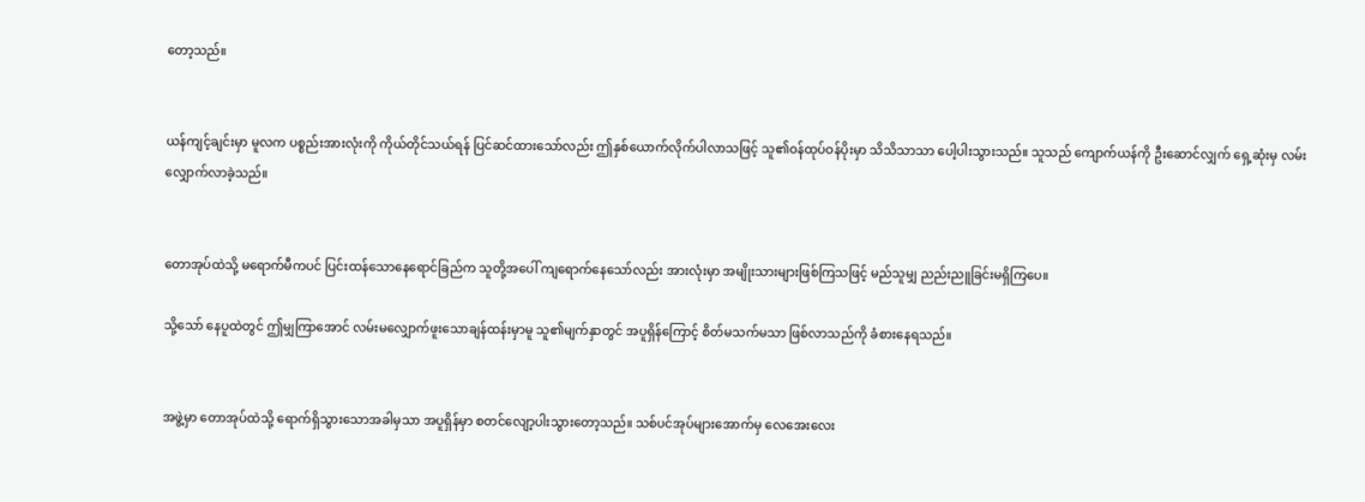တော့သည်။


ယန်ကျင့်ချင်းမှာ မူလက ပစ္စည်းအားလုံးကို ကိုယ်တိုင်သယ်ရန် ပြင်ဆင်ထားသော်လည်း ဤနှစ်ယောက်လိုက်ပါလာသဖြင့် သူ၏ဝန်ထုပ်ဝန်ပိုးမှာ သိသိသာသာ ပေါ့ပါးသွားသည်။ သူသည် ကျောက်ယန်ကို ဦးဆောင်လျှက် ရှေ့ဆုံးမှ လမ်းလျှောက်လာခဲ့သည်။


တောအုပ်ထဲသို့ မရောက်မီကပင် ပြင်းထန်သောနေရောင်ခြည်က သူတို့အပေါ် ကျရောက်နေသော်လည်း အားလုံးမှာ အမျိုးသားများဖြစ်ကြသဖြင့် မည်သူမျှ ညည်းညူခြင်းမရှိကြပေ။

သို့သော် နေပူထဲတွင် ဤမျှကြာအောင် လမ်းမလျှောက်ဖူးသောချန်ထန်းမှာမူ သူ၏မျက်နှာတွင် အပူရှိန်ကြောင့် စိတ်မသက်မသာ ဖြစ်လာသည်ကို ခံစားနေရသည်။


အဖွဲ့မှာ တောအုပ်ထဲသို့ ရောက်ရှိသွားသောအခါမှသာ အပူရှိန်မှာ စတင်လျော့ပါးသွားတော့သည်။ သစ်ပင်အုပ်များအောက်မှ လေအေးလေး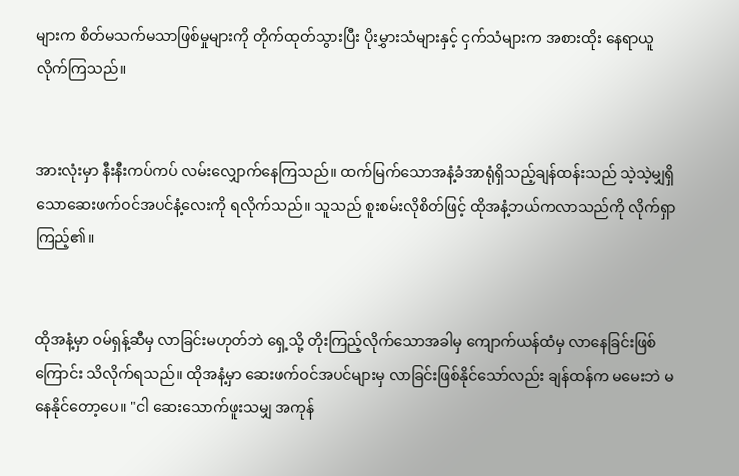များက စိတ်မသက်မသာဖြစ်မှုများကို တိုက်ထုတ်သွားပြီး ပိုးမွှားသံများနှင့် ငှက်သံများက အစားထိုး နေရာယူလိုက်ကြသည်။


အားလုံးမှာ နီးနီးကပ်ကပ် လမ်းလျှောက်နေကြသည်။ ထက်မြက်သောအနံ့ခံအာရုံရှိသည့်ချန်ထန်းသည် သဲ့သဲ့မျှရှိသောဆေးဖက်ဝင်အပင်နံ့လေးကို ရလိုက်သည်။ သူသည် စူးစမ်းလိုစိတ်ဖြင့် ထိုအနံ့ဘယ်ကလာသည်ကို လိုက်ရှာကြည့်၏။


ထိုအနံ့မှာ ဝမ်ရှန့်ဆီမှ လာခြင်းမဟုတ်ဘဲ ရှေ့သို့ တိုးကြည့်လိုက်သောအခါမှ ကျောက်ယန်ထံမှ လာနေခြင်းဖြစ်ကြောင်း သိလိုက်ရသည်။ ထိုအနံ့မှာ ဆေးဖက်ဝင်အပင်များမှ လာခြင်းဖြစ်နိုင်သော်လည်း ချန်ထန်က မမေးဘဲ မနေနိုင်တော့ပေ။ "ငါ ဆေးသောက်ဖူးသမျှ အကုန်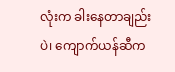လုံးက ခါးနေတာချည်းပဲ၊ ကျောက်ယန်ဆီက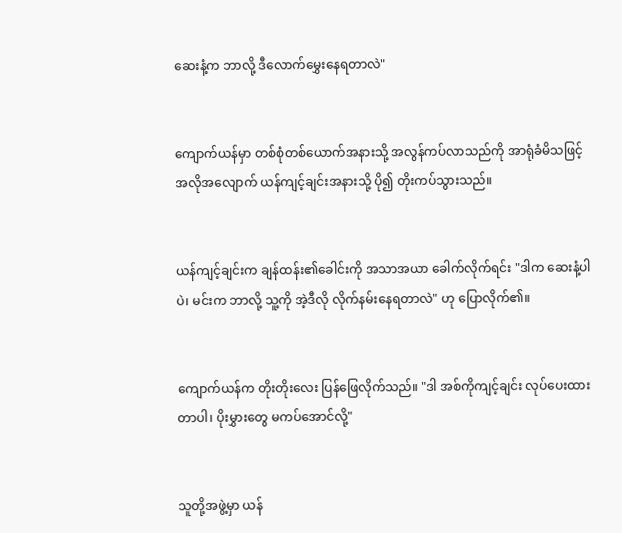ဆေးနံ့က ဘာလို့ ဒီလောက်မွှေးနေရတာလဲ"


ကျောက်ယန်မှာ တစ်စုံတစ်ယောက်အနားသို့ အလွန်ကပ်လာသည်ကို အာရုံခံမိသဖြင့် အလိုအလျောက် ယန်ကျင့်ချင်းအနားသို့ ပို၍ တိုးကပ်သွားသည်။


ယန်ကျင့်ချင်းက ချန်ထန်း၏ခေါင်းကို အသာအယာ ခေါက်လိုက်ရင်း "ဒါက ဆေးနံ့ပါပဲ၊ မင်းက ဘာလို့ သူ့ကို အဲ့ဒီလို လိုက်နမ်းနေရတာလဲ" ဟု ပြောလိုက်၏။


ကျောက်ယန်က တိုးတိုးလေး ပြန်ဖြေလိုက်သည်။ "ဒါ အစ်ကိုကျင့်ချင်း လုပ်ပေးထားတာပါ၊ ပိုးမွှားတွေ မကပ်အောင်လို့"


သူတို့အဖွဲ့မှာ ယန်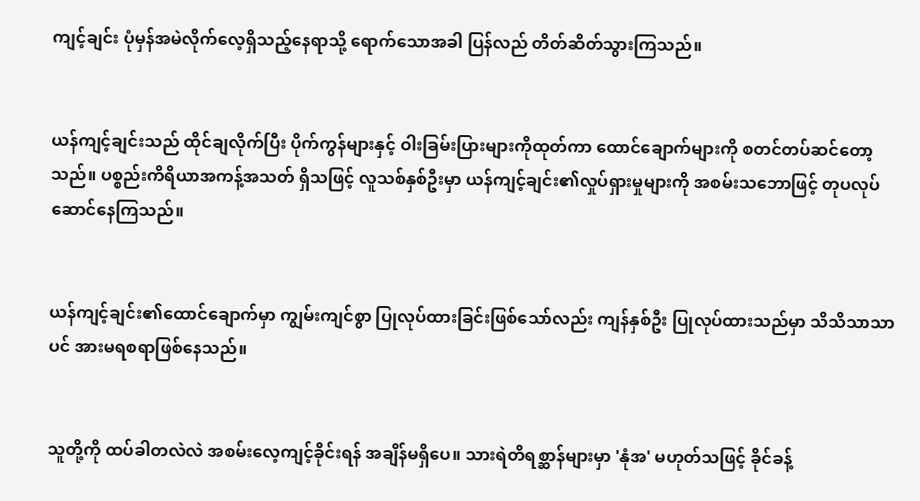ကျင့်ချင်း ပုံမှန်အမဲလိုက်လေ့ရှိသည့်နေရာသို့ ရောက်သောအခါ ပြန်လည် တိတ်ဆိတ်သွားကြသည်။


ယန်ကျင့်ချင်းသည် ထိုင်ချလိုက်ပြီး ပိုက်ကွန်များနှင့် ဝါးခြမ်းပြားများကိုထုတ်ကာ ထောင်ချောက်များကို စတင်တပ်ဆင်တော့သည်။ ပစ္စည်းကိရိယာအကန့်အသတ် ရှိသဖြင့် လူသစ်နှစ်ဦးမှာ ယန်ကျင့်ချင်း၏လှုပ်ရှားမှုများကို အစမ်းသဘောဖြင့် တုပလုပ်ဆောင်နေကြသည်။


ယန်ကျင့်ချင်း၏ထောင်ချောက်မှာ ကျွမ်းကျင်စွာ ပြုလုပ်ထားခြင်းဖြစ်သော်လည်း ကျန်နှစ်ဦး ပြုလုပ်ထားသည်မှာ သိသိသာသာပင် အားမရစရာဖြစ်နေသည်။


သူတို့ကို ထပ်ခါတလဲလဲ အစမ်းလေ့ကျင့်ခိုင်းရန် အချိန်မရှိပေ။ သားရဲတိရစ္ဆာန်များမှာ 'နုံအ' မဟုတ်သဖြင့် ခိုင်ခန့်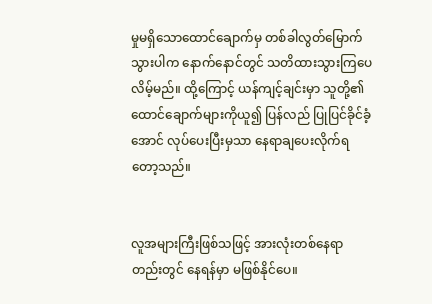မှုမရှိသောထောင်ချောက်မှ တစ်ခါလွတ်မြောက်သွားပါက နောက်နောင်တွင် သတိထားသွားကြပေလိမ့်မည်။ ထို့ကြောင့် ယန်ကျင့်ချင်းမှာ သူတို့၏ထောင်ချောက်များကိုယူ၍ ပြန်လည် ပြုပြင်ခိုင်ခံ့အောင် လုပ်ပေးပြီးမှသာ နေရာချပေးလိုက်ရတော့သည်။


လူအများကြီးဖြစ်သဖြင့် အားလုံးတစ်နေရာတည်းတွင် နေရန်မှာ မဖြစ်နိုင်ပေ။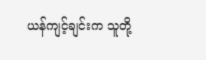ယန်ကျင့်ချင်းက သူတို့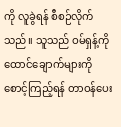ကို လူခွဲရန် စီစဉ်လိုက်သည်။ သူသည် ဝမ်ရှန့်ကို ထောင်ချောက်များကို စောင့်ကြည့်ရန် တာဝန်ပေး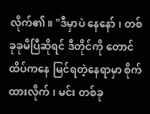လိုက်၏။ "ဒီမှာပဲ နေနော်၊ တစ်ခုခုမိပြီဆိုရင် ဒီတိုင်ကို တောင်ထိပ်ကနေ မြင်ရတဲ့နေရာမှာ စိုက်ထားလိုက်၊ မင်း တစ်ခု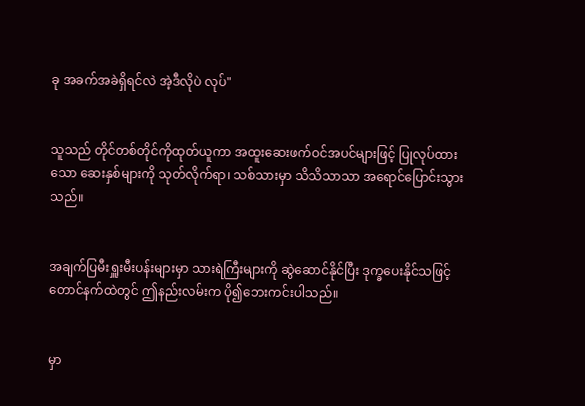ခု အခက်အခဲရှိရင်လဲ အဲ့ဒီလိုပဲ လုပ်"


သူသည် တိုင်တစ်တိုင်ကိုထုတ်ယူကာ အထူးဆေးဖက်ဝင်အပင်များဖြင့် ပြုလုပ်ထားသော ဆေးနှစ်များကို သုတ်လိုက်ရာ၊ သစ်သားမှာ သိသိသာသာ အရောင်ပြောင်းသွားသည်။


အချက်ပြမီးရှူးမီးပန်းများမှာ သားရဲကြီးများကို ဆွဲဆောင်နိုင်ပြီး ဒုက္ခပေးနိုင်သဖြင့် တောင်နက်ထဲတွင် ဤနည်းလမ်းက ပို၍ဘေးကင်းပါသည်။


မှာ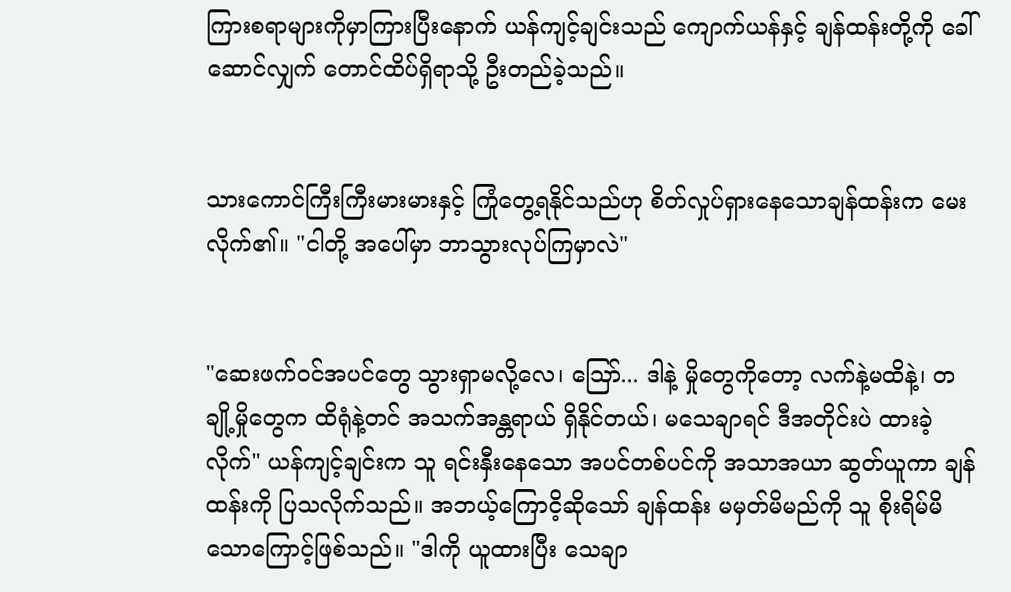ကြားစရာများကိုမှာကြားပြီးနောက် ယန်ကျင့်ချင်းသည် ကျောက်ယန်နှင့် ချန်ထန်းတို့ကို ခေါ်ဆောင်လျှက် တောင်ထိပ်ရှိရာသို့ ဦးတည်ခဲ့သည်။


သားကောင်ကြီးကြီးမားမားနှင့် ကြုံတွေ့ရနိုင်သည်ဟု စိတ်လှုပ်ရှားနေသောချန်ထန်းက မေးလိုက်၏။ "ငါတို့ အပေါ်မှာ ဘာသွားလုပ်ကြမှာလဲ"


"ဆေးဖက်ဝင်အပင်တွေ သွားရှာမလို့လေ၊ ဪ... ဒါနဲ့ မှိုတွေကိုတော့ လက်နဲ့မထိနဲ့၊ တချို့မှိုတွေက ထိရုံနဲ့တင် အသက်အန္တရာယ် ရှိနိုင်တယ်၊ မသေချာရင် ဒီအတိုင်းပဲ ထားခဲ့လိုက်" ယန်ကျင့်ချင်းက သူ ရင်းနှီးနေသော အပင်တစ်ပင်ကို အသာအယာ ဆွတ်ယူကာ ချန်ထန်းကို ပြသလိုက်သည်။ အဘယ့်ကြောငိ့ဆိုသော် ချန်ထန်း မမှတ်မိမည်ကို သူ စိုးရိမ်မိသောကြောင့်ဖြစ်သည်။ "ဒါကို ယူထားပြီး သေချာ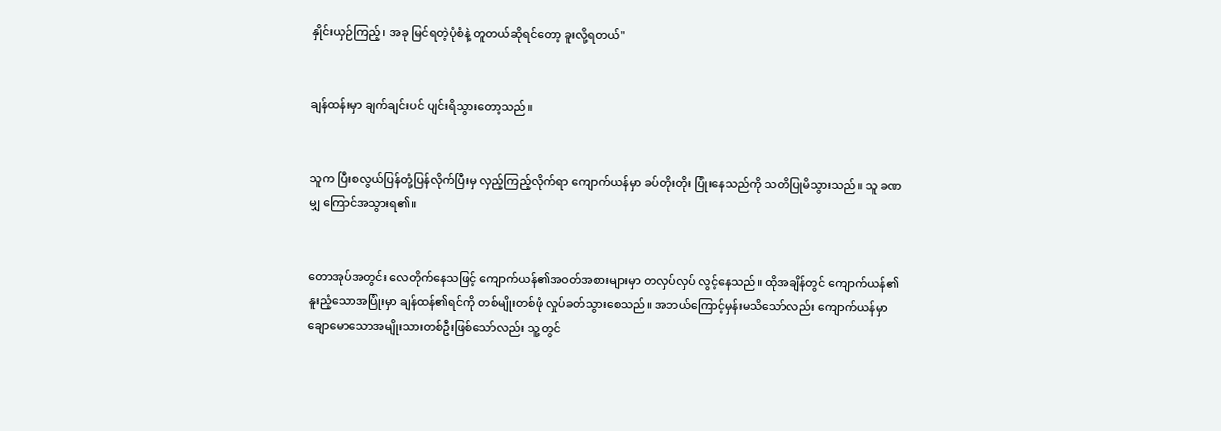နှိုင်းယှဉ်ကြည့်၊ အခု မြင်ရတဲ့ပုံစံနဲ့ တူတယ်ဆိုရင်တော့ ခူးလို့ရတယ်"


ချန်ထန်းမှာ ချက်ချင်းပင် ပျင်းရိသွားတော့သည်။


သူက ပြီးစလွယ်ပြန်တုံ့ပြန်လိုက်ပြီးမှ လှည့်ကြည့်လိုက်ရာ ကျောက်ယန်မှာ ခပ်တိုးတိုး ပြုံးနေသည်ကို သတိပြုမိသွားသည်။ သူ ခဏမျှ ကြောင်အသွားရ၏။


တောအုပ်အတွင်း လေတိုက်နေသဖြင့် ကျောက်ယန်၏အဝတ်အစားများမှာ တလှပ်လှပ် လွင့်နေသည်။ ထိုအချိန်တွင် ကျောက်ယန်၏နူးညံ့သောအပြုံးမှာ ချန်ထန်၏ရင်ကို တစ်မျိုးတစ်ဖုံ လှုပ်ခတ်သွားစေသည်။ အဘယ်ကြောင့်မှန်းမသိသော်လည်း ကျောက်ယန်မှာ ချောမောသောအမျိုးသားတစ်ဦးဖြစ်သော်လည်း သူ့တွင်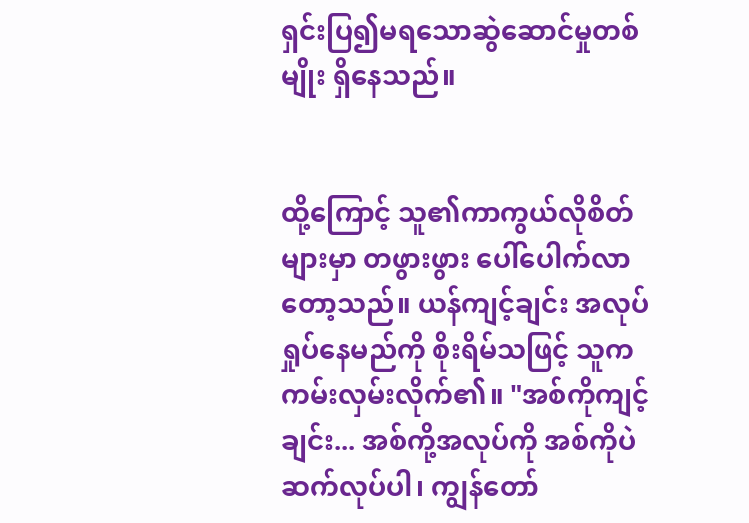ရှင်းပြ၍မရသောဆွဲဆောင်မှုတစ်မျိုး ရှိနေသည်။


ထို့ကြောင့် သူ၏ကာကွယ်လိုစိတ်များမှာ တဖွားဖွား ပေါ်ပေါက်လာတော့သည်။ ယန်ကျင့်ချင်း အလုပ်ရှုပ်နေမည်ကို စိုးရိမ်သဖြင့် သူက ကမ်းလှမ်းလိုက်၏။ "အစ်ကိုကျင့်ချင်း... အစ်ကို့အလုပ်ကို အစ်ကိုပဲ ဆက်လုပ်ပါ၊ ကျွန်တော်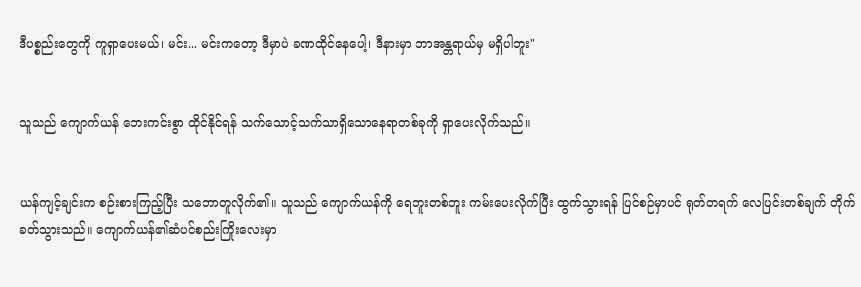ဒီပစ္စည်းတွေကို ကူရှာပေးမယ်၊ မင်း... မင်းကတော့ ဒီမှာပဲ ခဏထိုင်နေပေါ့၊ ဒီနားမှာ ဘာအန္တရာယ်မှ မရှိပါဘူး"


သူသည် ကျောက်ယန် ဘေးကင်းစွာ ထိုင်နိုင်ရန် သက်သောင့်သက်သာရှိသောနေရာတစ်ခုကို ရှာပေးလိုက်သည်။


ယန်ကျင့်ချင်းက စဉ်းစားကြည့်ပြီး သဘောတူလိုက်၏။ သူသည် ကျောက်ယန်ကို ရေဘူးတစ်ဘူး ကမ်းပေးလိုက်ပြီး ထွက်သွားရန် ပြင်စဉ်မှာပင် ရုတ်တရက် လေပြင်းတစ်ချက် တိုက်ခတ်သွားသည်။ ကျောက်ယန်၏ဆံပင်စည်းကြိုးလေးမှာ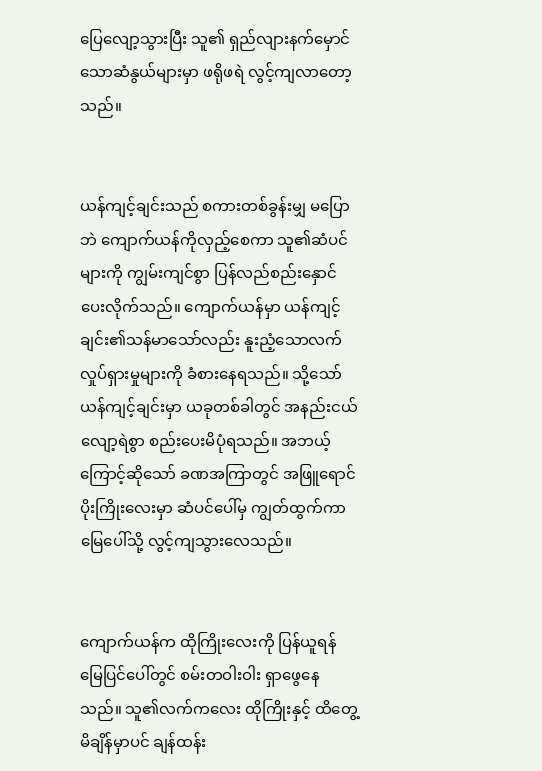ပြေလျော့သွားပြီး သူ၏ ရှည်လျားနက်မှောင်သောဆံနွယ်များမှာ ဖရိုဖရဲ လွင့်ကျလာတော့သည်။


ယန်ကျင့်ချင်းသည် စကားတစ်ခွန်းမျှ မပြောဘဲ ကျောက်ယန်ကိုလှည့်စေကာ သူ၏ဆံပင်များကို ကျွမ်းကျင်စွာ ပြန်လည်စည်းနှောင်ပေးလိုက်သည်။ ကျောက်ယန်မှာ ယန်ကျင့်ချင်း၏သန်မာသော်လည်း နူးညံ့သောလက်လှုပ်ရှားမှုများကို ခံစားနေရသည်။ သို့သော် ယန်ကျင့်ချင်းမှာ ယခုတစ်ခါတွင် အနည်းငယ်လျော့ရဲစွာ စည်းပေးမိပုံရသည်။ အဘယ့်ကြောင့်ဆိုသော် ခဏအကြာတွင် အဖြူရောင်ပိုးကြိုးလေးမှာ ဆံပင်ပေါ်မှ ကျွတ်ထွက်ကာ မြေပေါ်သို့ လွင့်ကျသွားလေသည်။


ကျောက်ယန်က ထိုကြိုးလေးကို ပြန်ယူရန် မြေပြင်ပေါ်တွင် စမ်းတဝါးဝါး ရှာဖွေနေသည်။ သူ၏လက်ကလေး ထိုကြိုးနှင့် ထိတွေ့မိချိန်မှာပင် ချန်ထန်း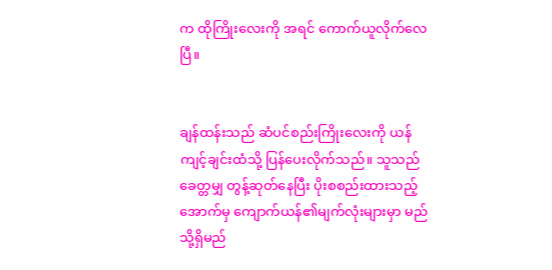က ထိုကြိုးလေးကို အရင် ကောက်ယူလိုက်လေပြီ။


ချန်ထန်းသည် ဆံပင်စည်းကြိုးလေးကို ယန်ကျင့်ချင်းထံသို့ ပြန်ပေးလိုက်သည်။ သူသည် ခေတ္တမျှ တွန့်ဆုတ်နေပြီး ပိုးစစည်းထားသည့်အောက်မှ ကျောက်ယန်၏မျက်လုံးများမှာ မည်သို့ရှိမည်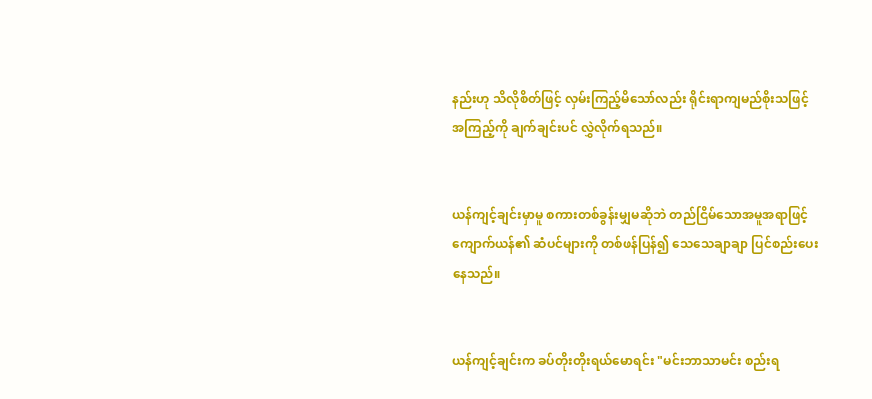နည်းဟု သိလိုစိတ်ဖြင့် လှမ်းကြည့်မိသော်လည်း ရိုင်းရာကျမည်စိုးသဖြင့် အကြည့်ကို ချက်ချင်းပင် လွှဲလိုက်ရသည်။


ယန်ကျင့်ချင်းမှာမူ စကားတစ်ခွန်းမျှမဆိုဘဲ တည်ငြိမ်သောအမူအရာဖြင့် ကျောက်ယန်၏ ဆံပင်များကို တစ်ဖန်ပြန်၍ သေသေချာချာ ပြင်စည်းပေးနေသည်။


ယန်ကျင့်ချင်းက ခပ်တိုးတိုးရယ်မောရင်း "မင်းဘာသာမင်း စည်းရ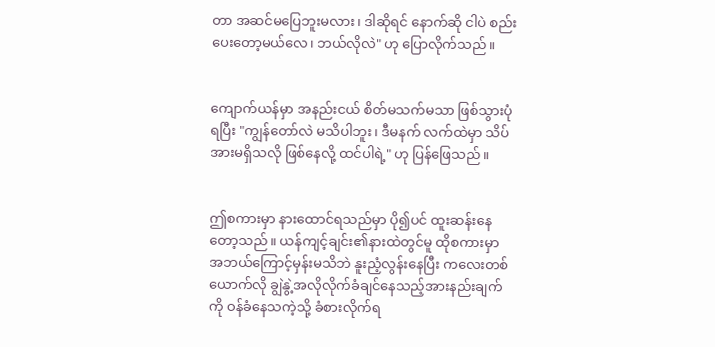တာ အဆင်မပြေဘူးမလား၊ ဒါဆိုရင် နောက်ဆို ငါပဲ စည်းပေးတော့မယ်လေ၊ ဘယ်လိုလဲ" ဟု ပြောလိုက်သည်။


ကျောက်ယန်မှာ အနည်းငယ် စိတ်မသက်မသာ ဖြစ်သွားပုံရပြီး "ကျွန်တော်လဲ မသိပါဘူး၊ ဒီမနက် လက်ထဲမှာ သိပ်အားမရှိသလို ဖြစ်နေလို့ ထင်ပါရဲ့" ဟု ပြန်ဖြေသည်။


ဤစကားမှာ နားထောင်ရသည်မှာ ပို၍ပင် ထူးဆန်းနေတော့သည်။ ယန်ကျင့်ချင်း၏နားထဲတွင်မူ ထိုစကားမှာ အဘယ်ကြောင့်မှန်းမသိဘဲ နူးညံ့လွန်းနေပြီး ကလေးတစ်ယောက်လို ချွဲနွဲ့အလိုလိုက်ခံချင်နေသည့်အားနည်းချက်ကို ဝန်ခံနေသကဲ့သို့ ခံစားလိုက်ရ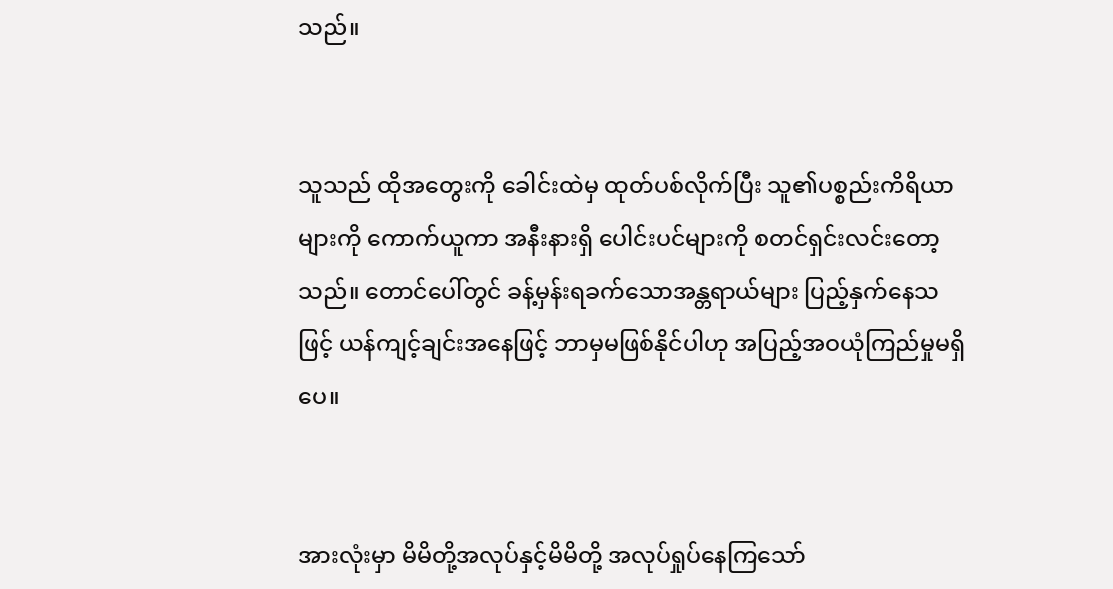သည်။


သူသည် ထိုအတွေးကို ခေါင်းထဲမှ ထုတ်ပစ်လိုက်ပြီး သူ၏ပစ္စည်းကိရိယာများကို ကောက်ယူကာ အနီးနားရှိ ပေါင်းပင်များကို စတင်ရှင်းလင်းတော့သည်။ တောင်ပေါ်တွင် ခန့်မှန်းရခက်သောအန္တရာယ်များ ပြည့်နှက်နေသဖြင့် ယန်ကျင့်ချင်းအနေဖြင့် ဘာမှမဖြစ်နိုင်ပါဟု အပြည့်အဝယုံကြည်မှုမရှိပေ။


အားလုံးမှာ မိမိတို့အလုပ်နှင့်မိမိတို့ အလုပ်ရှုပ်နေကြသော်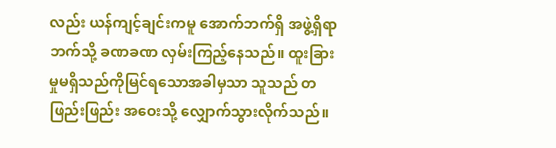လည်း ယန်ကျင့်ချင်းကမူ အောက်ဘက်ရှိ အဖွဲ့ရှိရာဘက်သို့ ခဏခဏ လှမ်းကြည့်နေသည်။ ထူးခြားမှုမရှိသည်ကိုမြင်ရသောအခါမှသာ သူသည် တဖြည်းဖြည်း အဝေးသို့ လျှောက်သွားလိုက်သည်။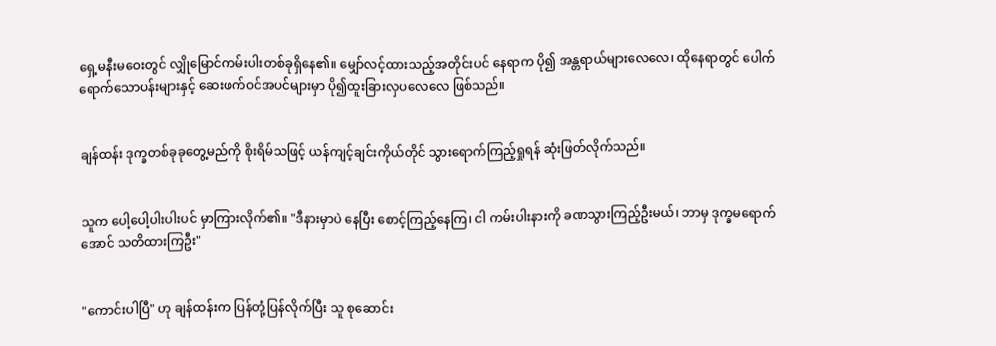ရှေ့မနီးမဝေးတွင် လျှိုမြောင်ကမ်းပါးတစ်ခုရှိနေ၏။ မျှော်လင့်ထားသည့်အတိုင်းပင် နေရာက ပို၍ အန္တရာယ်များလေလေ၊ ထိုနေရာတွင် ပေါက်ရောက်သောပန်းများနှင့် ဆေးဖက်ဝင်အပင်များမှာ ပို၍ထူးခြားလှပလေလေ ဖြစ်သည်။


ချန်ထန်း ဒုက္ခတစ်ခုခုတွေ့မည်ကို စိုးရိမ်သဖြင့် ယန်ကျင့်ချင်းကိုယ်တိုင် သွားရောက်ကြည့်ရှုရန် ဆုံးဖြတ်လိုက်သည်။


သူက ပေါ့ပေါ့ပါးပါးပင် မှာကြားလိုက်၏။ "ဒီနားမှာပဲ နေပြီး စောင့်ကြည့်နေကြ၊ ငါ ကမ်းပါးနားကို ခဏသွားကြည့်ဦးမယ်၊ ဘာမှ ဒုက္ခမရောက်အောင် သတိထားကြဦး"


"ကောင်းပါပြီ" ဟု ချန်ထန်းက ပြန်တုံ့ပြန်လိုက်ပြီး သူ စုဆောင်း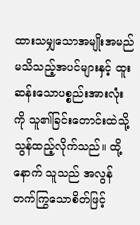ထားသမျှသောအမျိုးအမည်မသိသည့်အပင်များနှင့် ထူးဆန်းသောပစ္စည်းအားလုံးကို သူ၏ခြင်းတောင်းထဲသို့ သွန်ထည့်လိုက်သည်။ ထို့နောက် သူသည် အလွန်တက်ကြွသောစိတ်ဖြင့်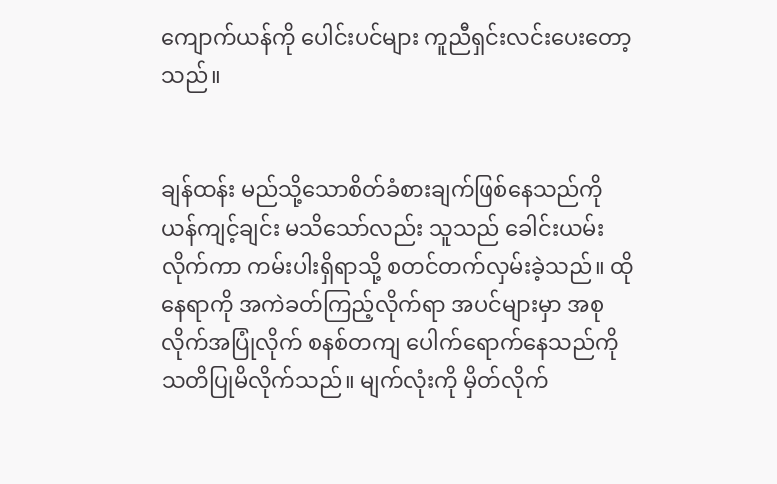ကျောက်ယန်ကို ပေါင်းပင်များ ကူညီရှင်းလင်းပေးတော့သည်။


ချန်ထန်း မည်သို့သောစိတ်ခံစားချက်ဖြစ်နေသည်ကို ယန်ကျင့်ချင်း မသိသော်လည်း သူသည် ခေါင်းယမ်းလိုက်ကာ ကမ်းပါးရှိရာသို့ စတင်တက်လှမ်းခဲ့သည်။ ထိုနေရာကို အကဲခတ်ကြည့်လိုက်ရာ အပင်များမှာ အစုလိုက်အပြုံလိုက် စနစ်တကျ ပေါက်ရောက်နေသည်ကို သတိပြုမိလိုက်သည်။ မျက်လုံးကို မှိတ်လိုက်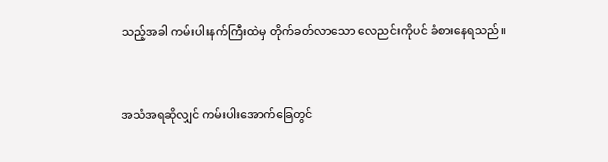သည့်အခါ ကမ်းပါးနက်ကြီးထဲမှ တိုက်ခတ်လာသော လေညင်းကိုပင် ခံစားနေရသည်။


အသံအရဆိုလျှင် ကမ်းပါးအောက်ခြေတွင်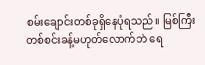စမ်းချောင်းတစ်ခုရှိနေပုံရသည်။ မြစ်ကြီးတစ်စင်းခန့်မဟုတ်လောက်ဘဲ ရေ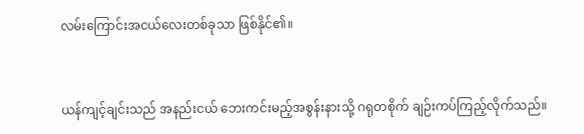လမ်းကြောင်းအငယ်လေးတစ်ခုသာ ဖြစ်နိုင်၏။


ယန်ကျင့်ချင်းသည် အနည်းငယ် ဘေးကင်းမည့်အစွန်းနားသို့ ဂရုတစိုက် ချဉ်းကပ်ကြည့်လိုက်သည်။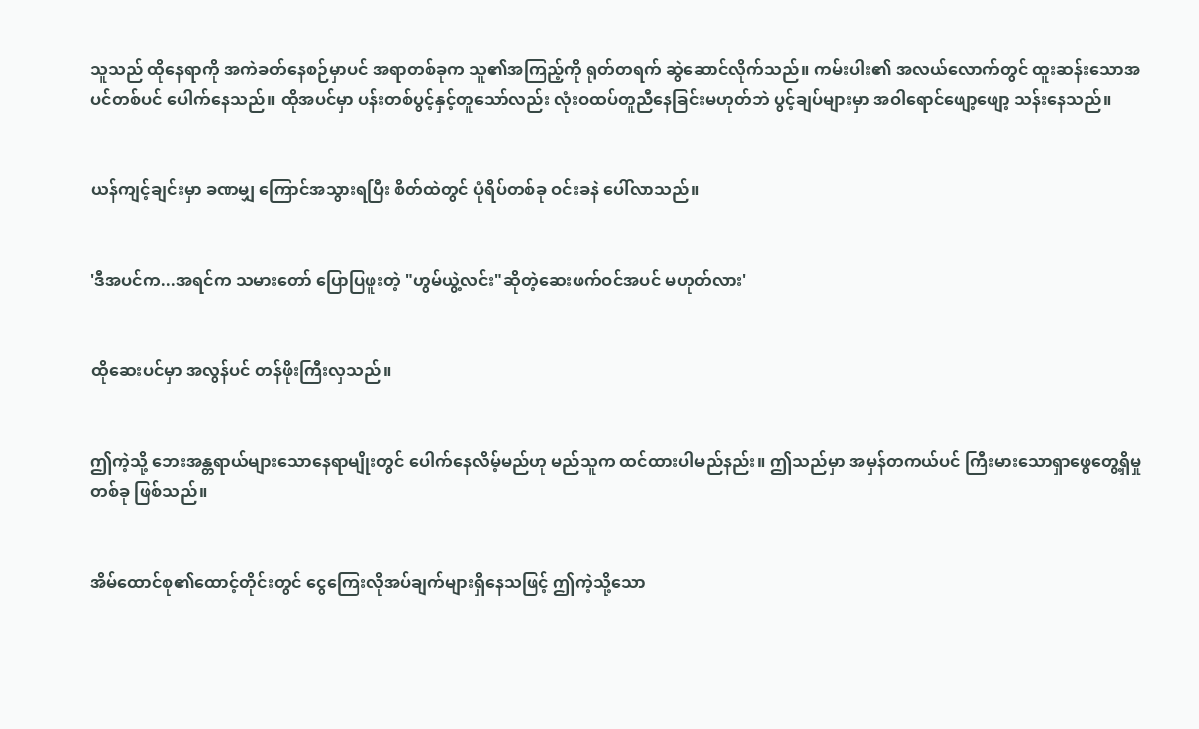သူသည် ထိုနေရာကို အကဲခတ်နေစဉ်မှာပင် အရာတစ်ခုက သူ၏အကြည့်ကို ရုတ်တရက် ဆွဲဆောင်လိုက်သည်။ ကမ်းပါး၏ အလယ်လောက်တွင် ထူးဆန်းသောအပင်တစ်ပင် ပေါက်နေသည်။ ထိုအပင်မှာ ပန်းတစ်ပွင့်နှင့်တူသော်လည်း လုံးဝထပ်တူညီနေခြင်းမဟုတ်ဘဲ ပွင့်ချပ်များမှာ အဝါရောင်ဖျော့ဖျော့ သန်းနေသည်။


ယန်ကျင့်ချင်းမှာ ခဏမျှ ကြောင်အသွားရပြီး စိတ်ထဲတွင် ပုံရိပ်တစ်ခု ဝင်းခနဲ ပေါ်လာသည်။


'ဒီအပင်က...အရင်က သမားတော် ပြောပြဖူးတဲ့ "ဟွမ်ယွဲ့လင်း"ဆိုတဲ့ဆေးဖက်ဝင်အပင် မဟုတ်လား'


ထိုဆေးပင်မှာ အလွန်ပင် တန်ဖိုးကြီးလှသည်။


ဤကဲ့သို့ ဘေးအန္တရာယ်များသောနေရာမျိုးတွင် ပေါက်နေလိမ့်မည်ဟု မည်သူက ထင်ထားပါမည်နည်း။ ဤသည်မှာ အမှန်တကယ်ပင် ကြီးမားသောရှာဖွေတွေ့ရှိမှုတစ်ခု ဖြစ်သည်။


အိမ်ထောင်စု၏ထောင့်တိုင်းတွင် ငွေကြေးလိုအပ်ချက်များရှိနေသဖြင့် ဤကဲ့သို့သော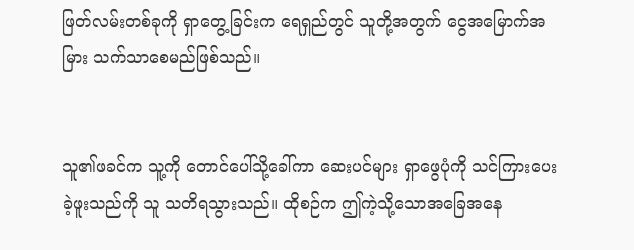ဖြတ်လမ်းတစ်ခုကို ရှာတွေ့ခြင်းက ရေရှည်တွင် သူတို့အတွက် ငွေအမြောက်အမြား သက်သာစေမည်ဖြစ်သည်။


သူ၏ဖခင်က သူ့ကို တောင်ပေါ်သို့ခေါ်ကာ ဆေးပင်များ ရှာဖွေပုံကို သင်ကြားပေးခဲ့ဖူးသည်ကို သူ သတိရသွားသည်။ ထိုစဉ်က ဤကဲ့သို့သောအခြေအနေ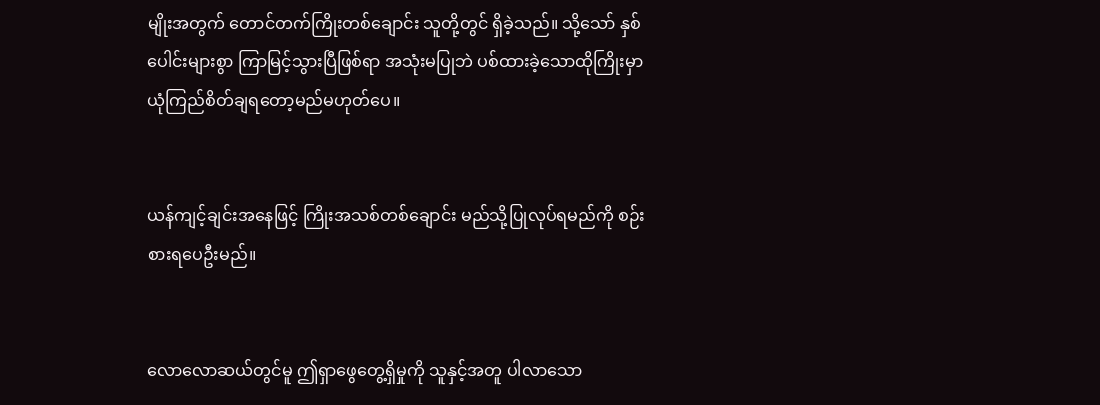မျိုးအတွက် တောင်တက်ကြိုးတစ်ချောင်း သူတို့တွင် ရှိခဲ့သည်။ သို့သော် နှစ်ပေါင်းများစွာ ကြာမြင့်သွားပြီဖြစ်ရာ အသုံးမပြုဘဲ ပစ်ထားခဲ့သောထိုကြိုးမှာ ယုံကြည်စိတ်ချရတော့မည်မဟုတ်ပေ။


ယန်ကျင့်ချင်းအနေဖြင့် ကြိုးအသစ်တစ်ချောင်း မည်သို့ပြုလုပ်ရမည်ကို စဉ်းစားရပေဦးမည်။


လောလောဆယ်တွင်မူ ဤရှာဖွေတွေ့ရှိမှုကို သူနှင့်အတူ ပါလာသော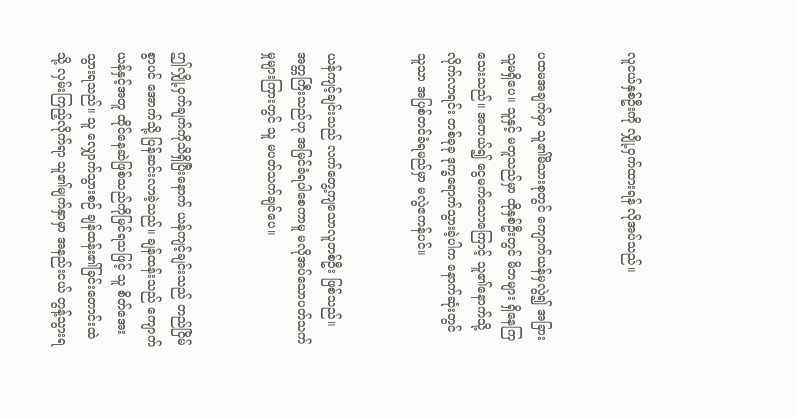လူငယ်နှစ်ဦးကို လျှို့ဝှက်ထားရန် လိုအပ်သည်။


ပထမအချက်မှာ သူ၏မိသားစုတွင် ကျောက်ယန်မှလွဲ၍ အခြားသူမရှိပေ။ သူနှင့် မတူသည်မှာ ထိုနှစ်ဦးတွင် မိဘများ ရှိနေကြသေးသည်။ အကယ်၍ ငွေမက်သောကြောင့် သူ၏နောက်သို့ လိုက်လာရင်း တစ်ခုခု ဒုက္ခရောက်သွားခဲ့ပါက နောက်ဆုံးတွင် သူသာ အပြစ်တင်ခံရမည်မှာ မလွဲဧကန်ပင်။


ယန်ကျင့်ချင်းသည် လက်တွေ့ကျသောလူတစ်ဦး ဖြစ်သည်။ အတ္တကြီးသည်ဟု အမြင်ခံရပါစေကာမူ မလိုအပ်သောပတ်သက်မှုများကြားတွင် သူ မပတ်သက်ချင်ပေ။


ဤလျှို့ဝှက်ချက်ကိုသိရှိပြီးနောက် ယန်ကျင့်ချင်းသည် တည်ငြိမ်စွာပင် အောက်သို့ ပြန်ဆင်းလာခဲ့သည်။ ချန်ထန်းသည် ကျောက်ယန်နှင့်အတူ ထိုင်နေဆဲဖြစ်သည်ကိုမြင်ရသဖြင့် သူ စိတ်အေးသွားရသည်။ သူ လျှောက်သွားစဉ် ချန်ထန်း၏ခြင်းတောင်းထဲသို့ လှမ်းကြည့်လိုက်ရာ သူ၏မျက်နှာမှာ အနည်းငယ် တွန့်သွားရ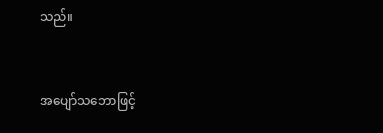သည်။


အပျော်သဘောဖြင့်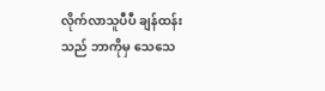လိုက်လာသူပီပီ ချန်ထန်းသည် ဘာကိုမှ သေသေ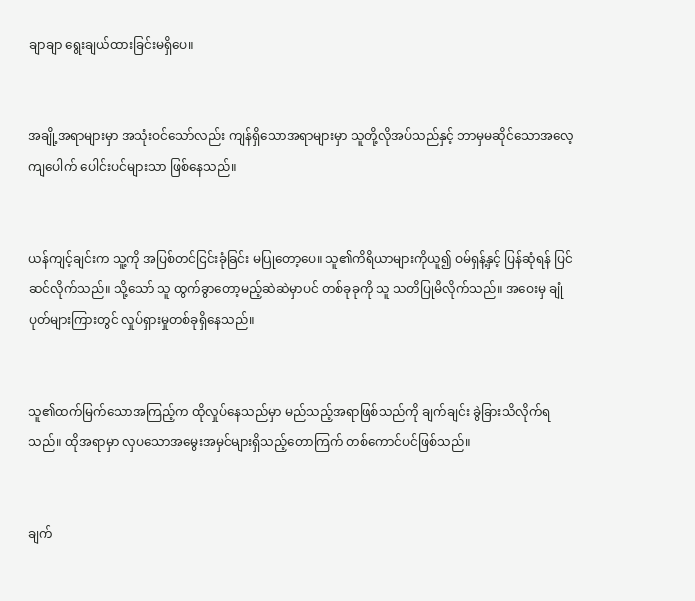ချာချာ ရွေးချယ်ထားခြင်းမရှိပေ။


အချို့အရာများမှာ အသုံးဝင်သော်လည်း ကျန်ရှိသောအရာများမှာ သူတို့လိုအပ်သည်နှင့် ဘာမှမဆိုင်သောအလေ့ကျပေါက် ပေါင်းပင်များသာ ဖြစ်နေသည်။


ယန်ကျင့်ချင်းက သူ့ကို အပြစ်တင်ငြင်းခုံခြင်း မပြုတော့ပေ။ သူ၏ကိရိယာများကိုယူ၍ ဝမ်ရှန့်နှင့် ပြန်ဆုံရန် ပြင်ဆင်လိုက်သည်။ သို့သော် သူ ထွက်ခွာတော့မည့်ဆဲဆဲမှာပင် တစ်ခုခုကို သူ သတိပြုမိလိုက်သည်။ အဝေးမှ ချုံပုတ်များကြားတွင် လှုပ်ရှားမှုတစ်ခုရှိနေသည်။


သူ၏ထက်မြက်သောအကြည့်က ထိုလှုပ်နေသည်မှာ မည်သည့်အရာဖြစ်သည်ကို ချက်ချင်း ခွဲခြားသိလိုက်ရသည်။ ထိုအရာမှာ လှပသောအမွေးအမှင်များရှိသည့်တောကြက် တစ်ကောင်ပင်ဖြစ်သည်။


ချက်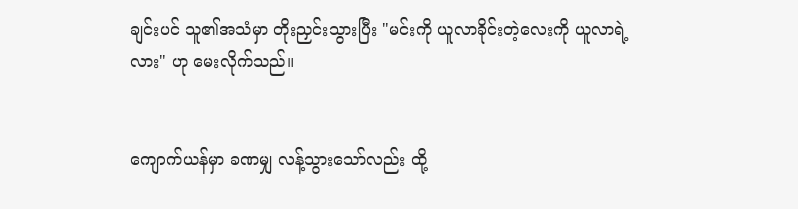ချင်းပင် သူ၏အသံမှာ တိုးညှင်းသွားပြီး "မင်းကို ယူလာခိုင်းတဲ့လေးကို ယူလာရဲ့လား" ဟု မေးလိုက်သည်။


ကျောက်ယန်မှာ ခဏမျှ လန့်သွားသော်လည်း ထို့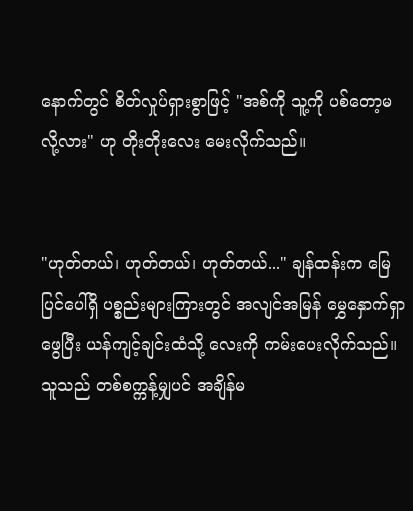နောက်တွင် စိတ်လှုပ်ရှားစွာဖြင့် "အစ်ကို သူ့ကို ပစ်တော့မလို့လား" ဟု တိုးတိုးလေး မေးလိုက်သည်။


"ဟုတ်တယ်၊ ဟုတ်တယ်၊ ဟုတ်တယ်..." ချန်ထန်းက မြေပြင်ပေါ်ရှိ ပစ္စည်းများကြားတွင် အလျင်အမြန် မွှေနှောက်ရှာဖွေပြီး ယန်ကျင့်ချင်းထံသို့ လေးကို ကမ်းပေးလိုက်သည်။ သူသည် တစ်စက္ကန့်မျှပင် အချိန်မ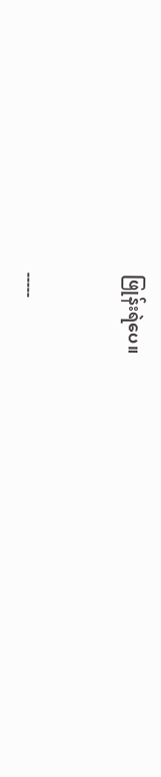ဖြုန်းရဲပေ။


-----